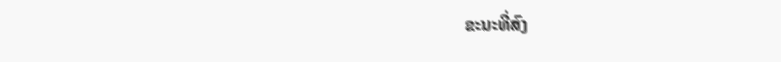ຂະນະທີ່ສົງ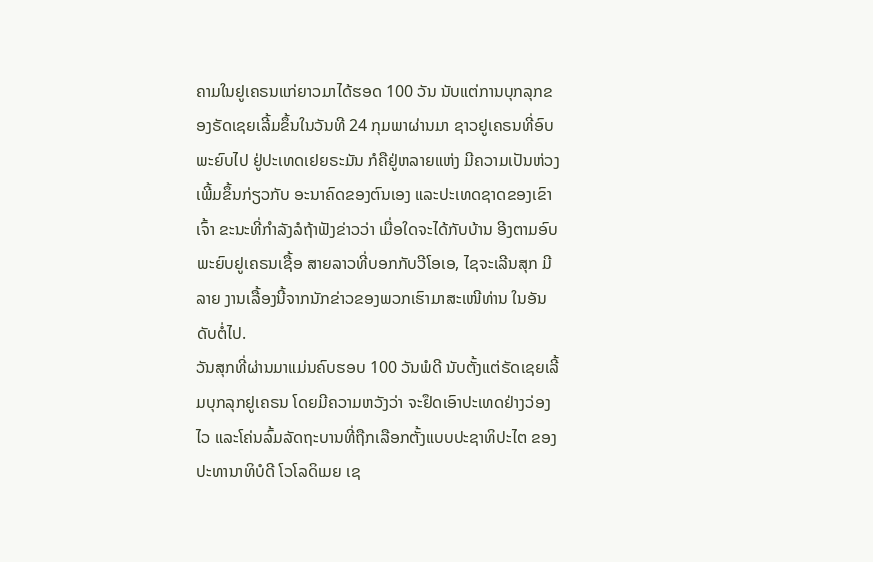ຄາມໃນຢູເຄຣນແກ່ຍາວມາໄດ້ຮອດ 100 ວັນ ນັບແຕ່ການບຸກລຸກຂອງຣັດເຊຍເລີ້ມຂຶ້ນໃນວັນທີ 24 ກຸມພາຜ່ານມາ ຊາວຢູເຄຣນທີ່ອົບພະຍົບໄປ ຢູ່ປະເທດເຢຍຣະມັນ ກໍຄືຢູ່ຫລາຍແຫ່ງ ມີຄວາມເປັນຫ່ວງເພີ້ມຂຶ້ນກ່ຽວກັບ ອະນາຄົດຂອງຕົນເອງ ແລະປະເທດຊາດຂອງເຂົາເຈົ້າ ຂະນະທີ່ກໍາລັງລໍຖ້າຟັງຂ່າວວ່າ ເມື່ອໃດຈະໄດ້ກັບບ້ານ ອີງຕາມອົບພະຍົບຢູເຄຣນເຊື້ອ ສາຍລາວທີ່ບອກກັບວີໂອເອ, ໄຊຈະເລີນສຸກ ມີລາຍ ງານເລື້ອງນີ້ຈາກນັກຂ່າວຂອງພວກເຮົາມາສະເໜີທ່ານ ໃນອັນດັບຕໍ່ໄປ.
ວັນສຸກທີ່ຜ່ານມາແມ່ນຄົບຮອບ 100 ວັນພໍດີ ນັບຕັ້ງແຕ່ຣັດເຊຍເລີ້ມບຸກລຸກຢູເຄຣນ ໂດຍມີຄວາມຫວັງວ່າ ຈະຢຶດເອົາປະເທດຢ່າງວ່ອງໄວ ແລະໂຄ່ນລົ້ມລັດຖະບານທີ່ຖືກເລືອກຕັ້ງແບບປະຊາທິປະໄຕ ຂອງປະທານາທິບໍດີ ໂວໂລດິເມຍ ເຊ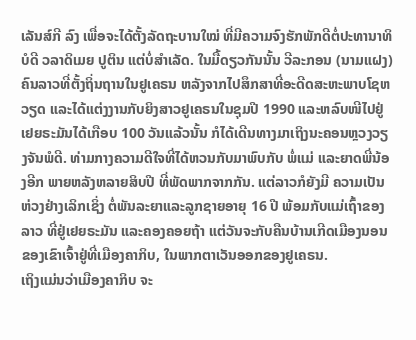ເລັນສ໌ກີ ລົງ ເພື່ອຈະໄດ້ຕັ້ງລັດຖະບານໃໝ່ ທີ່ມີຄວາມຈົງຮັກພັກດີຕໍ່ປະທານາທິບໍດີ ວລາດິເມຍ ປູຕິນ ແຕ່ບໍ່ສໍາເລັດ. ໃນມື້ດຽວກັນນັ້ນ ວີລະກອນ (ນາມແຝງ) ຄົນລາວທີ່ຕັ້ງຖິ່ນຖານໃນຢູເຄຣນ ຫລັງຈາກໄປສຶກສາທີ່ອະດີດສະຫະພາບໂຊຫວຽດ ແລະໄດ້ແຕ່ງງານກັບຍິງສາວຢູເຄຣນໃນຊຸມປີ 1990 ແລະຫລົບໜີໄປຢູ່ເຢຍຣະມັນໄດ້ເກືອບ 100 ວັນແລ້ວນັ້ນ ກໍໄດ້ເດີນທາງມາເຖິງນະຄອນຫຼວງວຽງຈັນພໍດີ. ທ່າມກາງຄວາມດີໃຈທີ່ໄດ້ຫວນກັບມາພົບກັບ ພໍ່ແມ່ ແລະຍາດພີ່ນ້ອງອີກ ພາຍຫລັງຫລາຍສິບປີ ທີ່ພັດພາກຈາກກັນ. ແຕ່ລາວກໍຍັງມີ ຄວາມເປັນຫ່ວງຢ່າງເລິກເຊິ່ງ ຕໍ່ພັນລະຍາແລະລູກຊາຍອາຍຸ 16 ປີ ພ້ອມກັບແມ່ເຖົ້າຂອງລາວ ທີ່ຢູ່ເຢຍຣະມັນ ແລະຄອງຄອຍຖ້າ ແຕ່ວັນຈະກັບຄືນບ້ານເກີດເມືອງນອນຂອງເຂົາເຈົ້າຢູ່ທີ່ເມືອງຄາກິບ, ໃນພາກຕາເວັນອອກຂອງຢູເຄຣນ.
ເຖິງແມ່ນວ່າເມືອງຄາກິບ ຈະ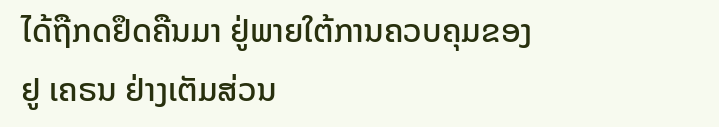ໄດ້ຖືກດຢຶດຄືນມາ ຢູ່ພາຍໃຕ້ການຄວບຄຸມຂອງຢູ ເຄຣນ ຢ່າງເຕັມສ່ວນ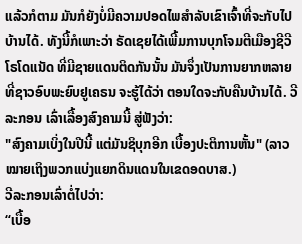ແລ້ວກໍຕາມ ມັນກໍຍັງບໍ່ມີຄວາມປອດໄພສໍາລັບເຂົາເຈົ້າທີ່ຈະກັບໄປບ້ານໄດ້. ທັງນີ້ກໍເພາະວ່າ ຣັດເຊຍໄດ້ເພີ້ມການບຸກໂຈມຕີເມືອງຊີວີໂຣໂດແນັດ ທີ່ມີຊາຍແດນຕິດກັນນັ້ນ ມັນຈຶ່ງເປັນການຍາກຫລາຍ ທີ່ຊາວອົບພະຍົບຢູເຄຣນ ຈະຮູ້ໄດ້ວ່າ ຕອນໃດຈະກັບຄືນບ້ານໄດ້. ວີລະກອນ ເລົ່າເລື້ອງສົງຄາມນີ້ ສູ່ຟັງວ່າ:
"ສົງຄາມເບິ່ງໃນປີນີ້ ແຕ່ມັນຊິບຸກອີກ ເບື້ອງປະຕິການຫັ້ນ" (ລາວໝາຍເຖິງພວກແບ່ງແຍກດິນແດນໃນເຂດອດບາສ.)
ວີລະກອນເລົ່າຕໍ່ໄປວ່າ:
“ເບື້ອ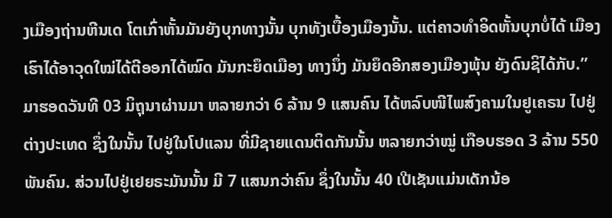ງເມືອງຖ່ານຫີນເດ ໂຕເກົ່າຫັ້ນມັນຍັງບຸກທາງນັ້ນ ບຸກທັງເບື້ອງເມືອງນັ້ນ. ແຕ່ຄາວທໍາອິດຫັ້ນບຸກບໍ່ໄດ້ ເມືອງເຮົາໄດ້ອາວຸດໃໝ່ໄດ້ຕີອອກໄດ້ໝົດ ມັນກະຍຶດເມືອງ ທາງນຶ່ງ ມັນຍຶດອີກສອງເມືອງພຸ້ນ ຍັງດົນຊິໄດ້ກັບ.”
ມາຮອດວັນທີ 03 ມິຖຸນາຜ່ານມາ ຫລາຍກວ່າ 6 ລ້ານ 9 ແສນຄົນ ໄດ້ຫລົບໜີໄພສົງຄາມໃນຢູເຄຣນ ໄປຢູ່ຕ່າງປະເທດ ຊຶ່ງໃນນັ້ນ ໄປຢູ່ໃນໂປແລນ ທີ່ມີຊາຍແດນຕິດກັນນັ້ນ ຫລາຍກວ່າໝູ່ ເກືອບຮອດ 3 ລ້ານ 550 ພັນຄົນ. ສ່ວນໄປຢູ່ເຢຍຣະມັນນັ້ນ ມີ 7 ແສນກວ່າຄົນ ຊຶ່ງໃນນັ້ນ 40 ເປີເຊັນແມ່ນເດັກນ້ອ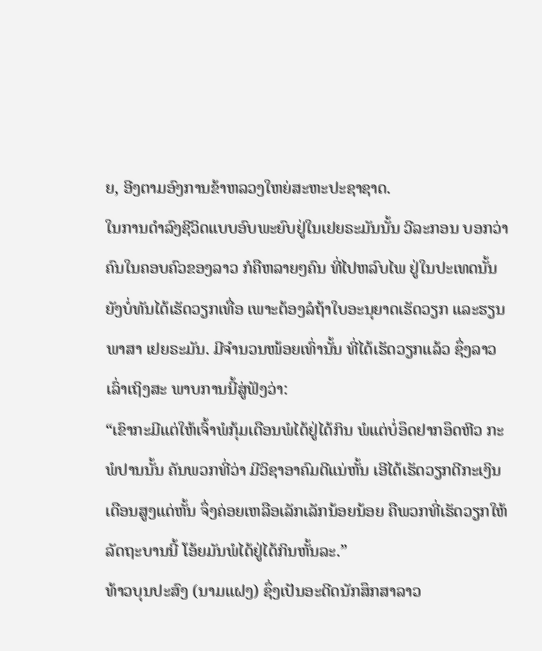ຍ, ອີງຕາມອົງການຂ້າຫລວງໃຫຍ່ສະຫະປະຊາຊາດ.
ໃນການດໍາລົງຊີວິດແບບອົບພະຍົບຢູ່ໃນເຢຍຣະມັນນັ້ນ ວີລະກອນ ບອກວ່າຄົນໃນຄອບຄົວຂອງລາວ ກໍຄືຫລາຍໆຄົນ ທີ່ໄປຫລົບໄພ ຢູ່ໃນປະເທດນັ້ນ ຍັງບໍ່ທັນໄດ້ເຮັດວຽກເທື່ອ ເພາະຕ້ອງລໍຖ້າໃບອະນຸຍາດເຮັດວຽກ ແລະຮຽນພາສາ ເຢຍຣະມັນ. ມີຈໍານວນໜ້ອຍເທົ່ານັ້ນ ທີ່ໄດ້ເຮັດວຽກແລ້ວ ຊຶ່ງລາວເລົ່າເຖິງສະ ພາບການນີ້ສູ່ຟັງວ່າ:
“ເຂົາກະມີແຕ່ໃຫ້ເຈົ້າພໍກຸ້ມເດືອນພໍໄດ້ຢູ່ໄດ້ກິນ ພໍແຕ່ບໍ່ອຶດຢາກອຶດຫີວ ກະພໍປານນັ້ນ ຄັນພວກທີ່ວ່າ ມີວິຊາອາຄົມດີແນ່ຫັ້ນ ເອີໄດ້ເຮັດວຽກດີກະເງິນເດືອນສູງແດ່ຫັ້ນ ຈຶ່ງຄ່ອຍເຫລືອເລັກເລັກນ້ອຍນ້ອຍ ຄືພວກທີ່ເຮັດວຽກໃຫ້ລັດຖະບານນີ້ ໂອ້ຍມັນພໍໄດ້ຢູ່ໄດ້ກິນຫັ້ນລະ.”
ທ້າວບຸນປະສົງ (ນາມແຝງ) ຊຶ່ງເປັນອະດີດນັກສຶກສາລາວ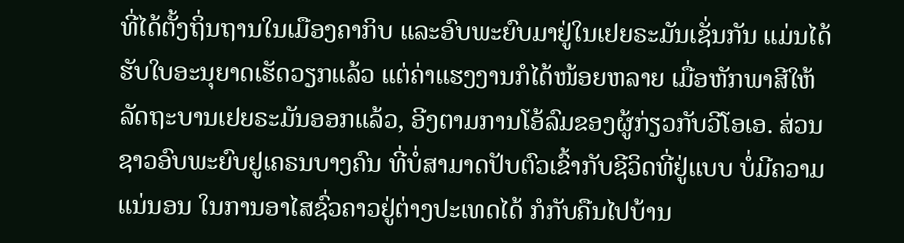ທີ່ໄດ້ຕັ້ງຖິ່ນຖານໃນເມືອງຄາກິບ ແລະອົບພະຍົບມາຢູ່ໃນເຢຍຣະມັນເຊັ່ນກັນ ແມ່ນໄດ້ຮັບໃບອະນຸຍາດເຮັດວຽກແລ້ວ ແຕ່ຄ່າແຮງງານກໍໄດ້ໜ້ອຍຫລາຍ ເມື່ອຫັກພາສີໃຫ້ລັດຖະບານເຢຍຣະມັນອອກແລ້ວ, ອີງຕາມການໂອ້ລົມຂອງຜູ້ກ່ຽວກັບວີໂອເອ. ສ່ວນຊາວອົບພະຍົບຢູເຄຣນບາງຄົນ ທີ່ບໍ່ສາມາດປັບຕົວເຂົ້າກັບຊີວິດທີ່ຢູ່ແບບ ບໍ່ມີຄວາມແນ່ນອນ ໃນການອາໄສຊົ່ວຄາວຢູ່ຕ່າງປະເທດໄດ້ ກໍກັບຄືນໄປບ້ານ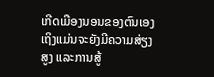ເກີດເມືອງນອນຂອງຕົນເອງ ເຖິງແມ່ນຈະຍັງມີຄວາມສ່ຽງສູງ ແລະການສູ້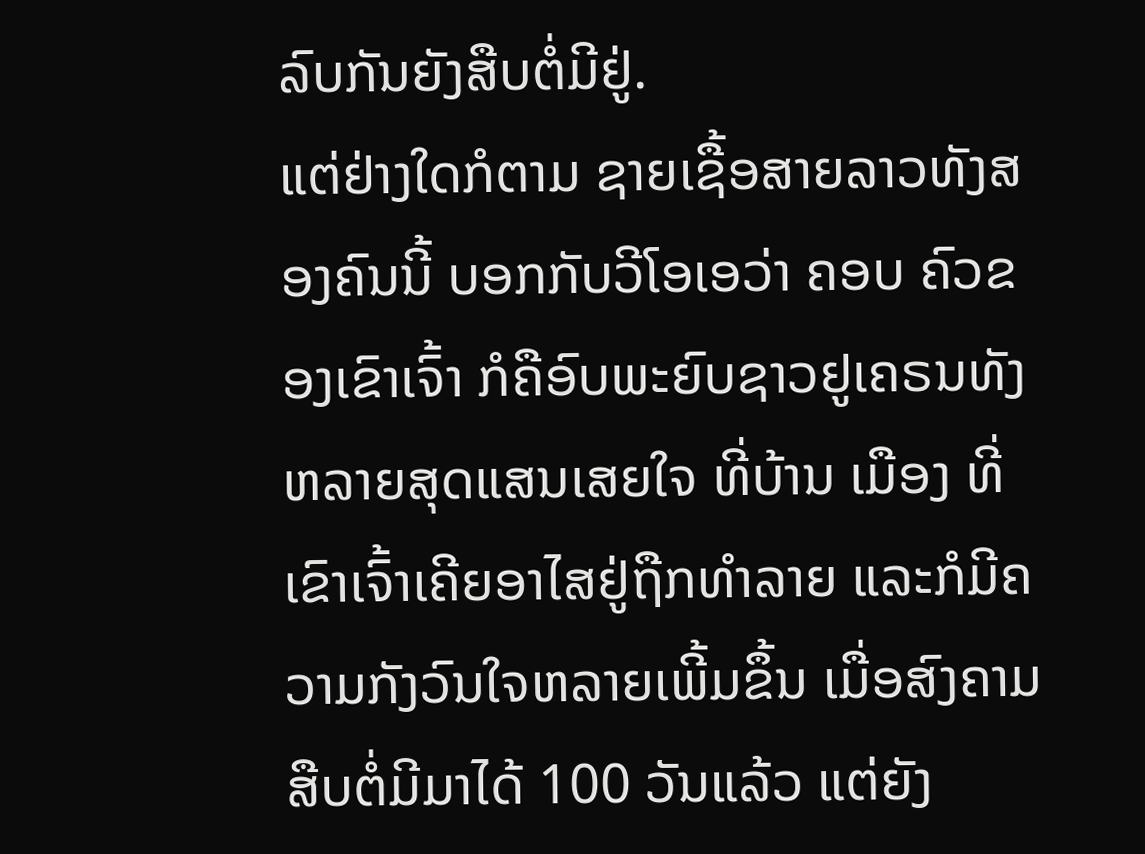ລົບກັນຍັງສືບຕໍ່ມີຢູ່.
ແຕ່ຢ່າງໃດກໍຕາມ ຊາຍເຊື້ອສາຍລາວທັງສອງຄົນນີ້ ບອກກັບວີໂອເອວ່າ ຄອບ ຄົວຂອງເຂົາເຈົ້າ ກໍຄືອົບພະຍົບຊາວຢູເຄຣນທັງຫລາຍສຸດແສນເສຍໃຈ ທີ່ບ້ານ ເມືອງ ທີ່ເຂົາເຈົ້າເຄີຍອາໄສຢູ່ຖືກທໍາລາຍ ແລະກໍມີຄວາມກັງວົນໃຈຫລາຍເພີ້ມຂຶ້ນ ເມື່ອສົງຄາມສືບຕໍ່ມີມາໄດ້ 100 ວັນແລ້ວ ແຕ່ຍັງ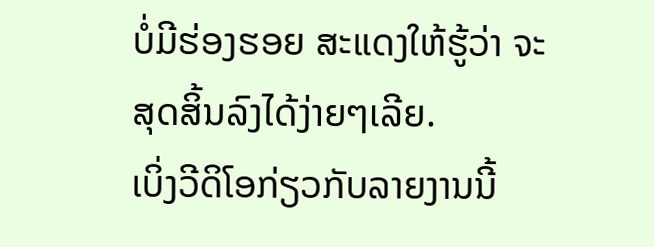ບໍ່ມີຮ່ອງຮອຍ ສະແດງໃຫ້ຮູ້ວ່າ ຈະສຸດສິ້ນລົງໄດ້ງ່າຍໆເລີຍ.
ເບິ່ງວີດິໂອກ່ຽວກັບລາຍງານນີ້